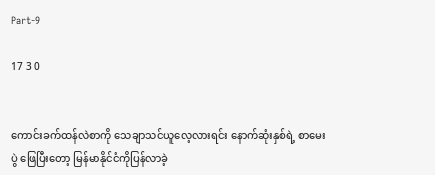Part-9

17 3 0


ကောင်းခက်ထန်လဲစာကို သေချာသင်ယူလေ့လားရင်း နောက်ဆုံးနှစ်ရဲ့ စာမေးပွဲ ဖြေပြီးတော့ မြန်မာနိုင်ငံကိုပြန်လာခဲ့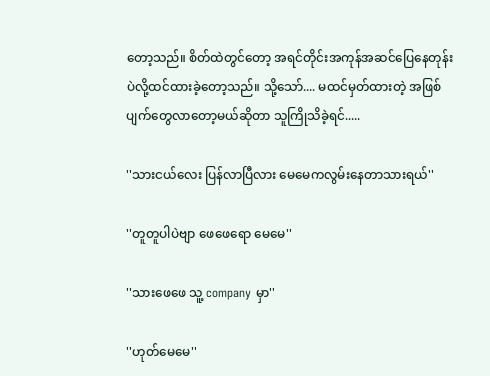တော့သည်။ စိတ်ထဲတွင်တော့ အရင်တိုင်းအကုန်အဆင်ပြေနေတုန်းပဲလို့ထင်ထားခဲ့တော့သည်။ သို့သော်.... မထင်မှတ်ထားတဲ့ အဖြစ်ပျက်တွေလာတော့မယ်ဆိုတာ သူကြိုသိခဲ့ရင်.....

''သားငယ်လေး ပြန်လာပြီလား မေမေကလွမ်းနေတာသားရယ်''

''တူတူပါပဲဗျာ ဖေဖေရော မေမေ''

''သားဖေဖေ သူ့ company မှာ''

''ဟုတ်မေမေ''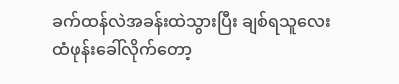ခက်ထန်လဲအခန်းထဲသွားပြီး ချစ်ရသူလေးထံဖုန်းခေါ်လိုက်တော့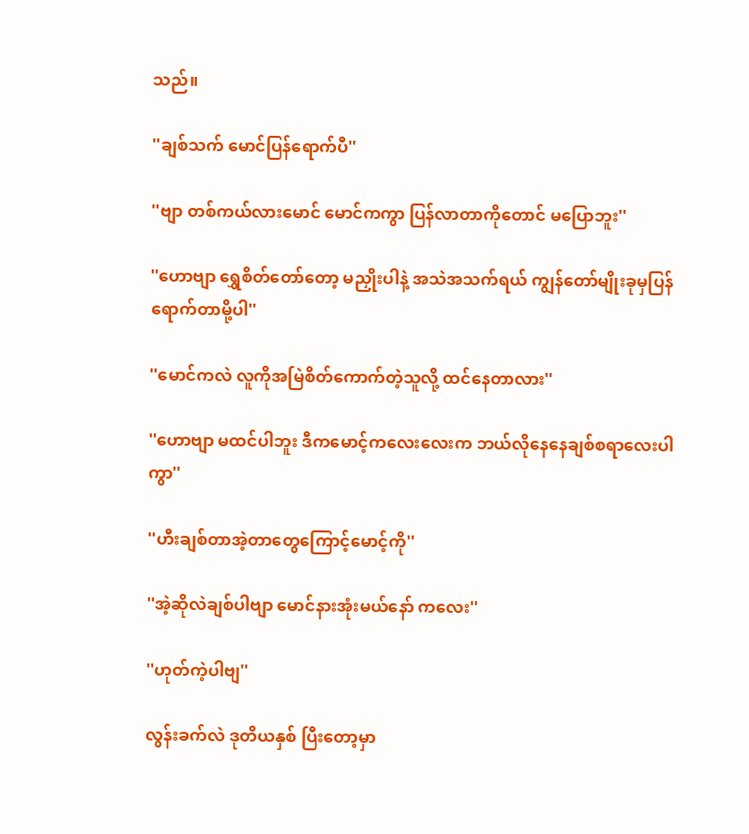သည်။

''ချစ်သက် မောင်ပြန်ရောက်ပီ''

''ဗျာ တစ်ကယ်လားမောင် မောင်ကကွာ ပြန်လာတာကိုတောင် မပြောဘူး''

''ဟောဗျာ ရွှေစိတ်တော်တော့ မညှိုးပါနဲ့ အသဲအသက်ရယ် ကျွန်တော်မျိုးခုမှပြန်ရောက်တာမို့ပါ''

''မောင်ကလဲ လူကိုအမြဲစိတ်ကောက်တဲ့သူလို့ ထင်နေတာလား''

''ဟောဗျာ မထင်ပါဘူး ဒီကမောင့်ကလေးလေးက ဘယ်လိုနေနေချစ်စရာလေးပါကွာ''

''ဟီးချစ်တာအဲ့တာတွေကြောင့်မောင့်ကို''

''အဲ့ဆိုလဲချစ်ပါဗျာ မောင်နားအုံးမယ်နော် ကလေး''

''ဟုတ်ကဲ့ပါဗျ''

လွန်းခက်လဲ ဒုတိယနှစ် ပြီးတော့မှာ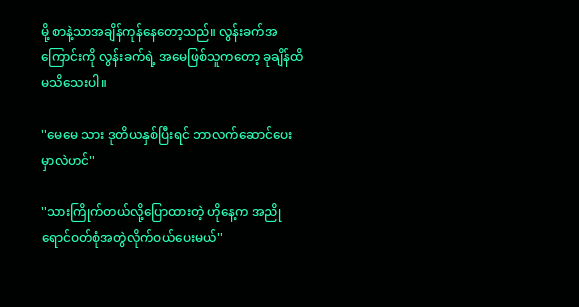မို့ စာနဲ့သာအချိန်ကုန်နေတော့သည်။ လွန်းခက်အကြောင်းကို လွန်းခက်ရဲ့ အမေဖြစ်သူကတော့ ခုချိန်ထိ မသိသေးပါ။

''မေမေ သား ဒုတိယနှစ်ပြီးရင် ဘာလက်ဆောင်ပေးမှာလဲဟင်''

''သားကြိုက်တယ်လို့ပြောထားတဲ့ ဟိုနေ့က အညိုရောင်ဝတ်စုံအတွဲလိုက်ဝယ်ပေးမယ်''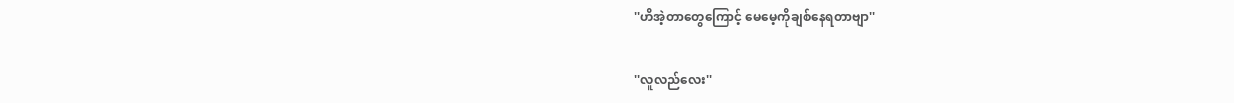''ဟိအဲ့တာတွေကြောင့် မေမေ့ကိုချစ်နေရတာဗျာ''

''လူလည်လေး''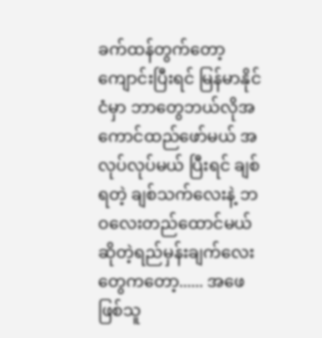ခက်ထန်တွက်တော့ ကျောင်းပြီးရင် မြန်မာနိုင်ငံမှာ ဘာတွေဘယ်လိုအကောင်ထည်ဖော်မယ် အလုပ်လုပ်မယ် ပြီးရင် ချစ်ရတဲ့ ချစ်သက်လေးနဲ့ ဘဝလေးတည်ထောင်မယ်ဆိုတဲ့ရည်မှန်းချက်လေးတွေကတော့...... အဖေဖြစ်သူ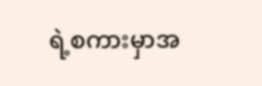ရဲ့စကားမှာအ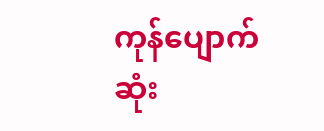ကုန်ပျောက်ဆုံး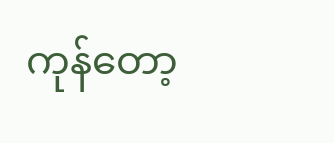ကုန်တော့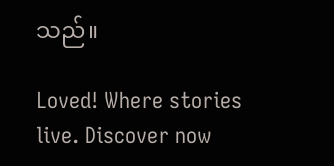သည်။

Loved! Where stories live. Discover now